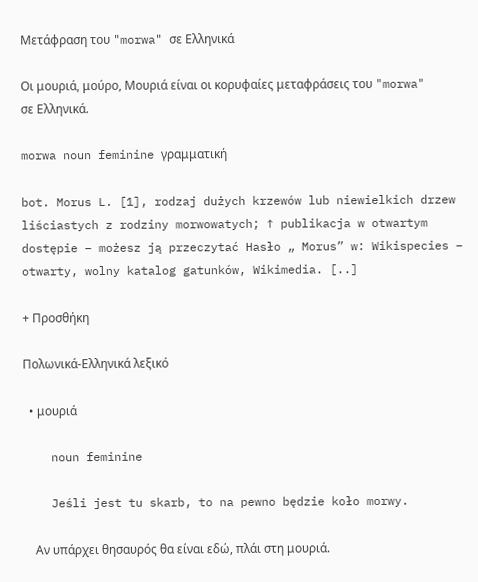Μετάφραση του "morwa" σε Ελληνικά

Οι μουριά, μούρο, Μουριά είναι οι κορυφαίες μεταφράσεις του "morwa" σε Ελληνικά.

morwa noun feminine γραμματική

bot. Morus L. [1], rodzaj dużych krzewów lub niewielkich drzew liściastych z rodziny morwowatych; ↑ publikacja w otwartym dostępie – możesz ją przeczytać Hasło „ Morus” w: Wikispecies – otwarty, wolny katalog gatunków, Wikimedia. [..]

+ Προσθήκη

Πολωνικά-Ελληνικά λεξικό

  • μουριά

    noun feminine

    Jeśli jest tu skarb, to na pewno będzie koło morwy.

    Αν υπάρχει θησαυρός θα είναι εδώ, πλάι στη μουριά.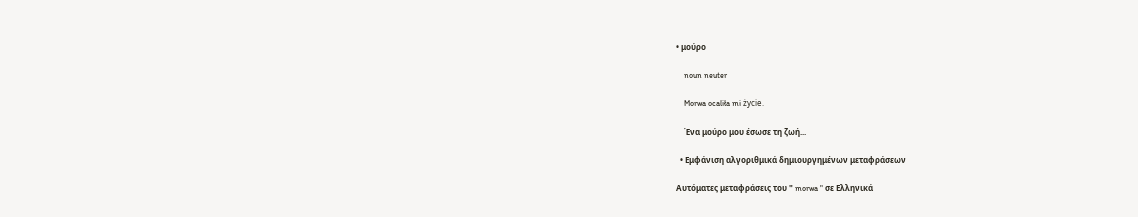• μούρο

    noun neuter

    Morwa ocaliła mi życie.

    Ένα μούρο μου έσωσε τη ζωή...

  • Εμφάνιση αλγοριθμικά δημιουργημένων μεταφράσεων

Αυτόματες μεταφράσεις του " morwa " σε Ελληνικά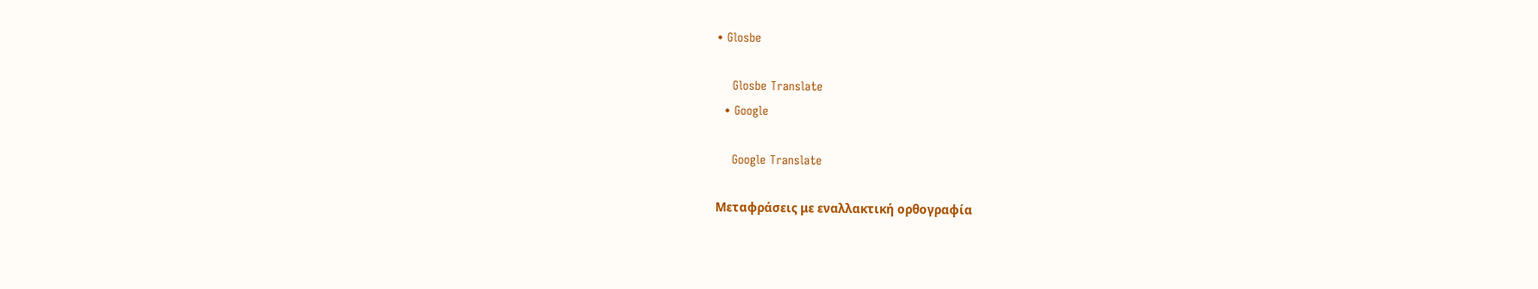• Glosbe

    Glosbe Translate
  • Google

    Google Translate

Μεταφράσεις με εναλλακτική ορθογραφία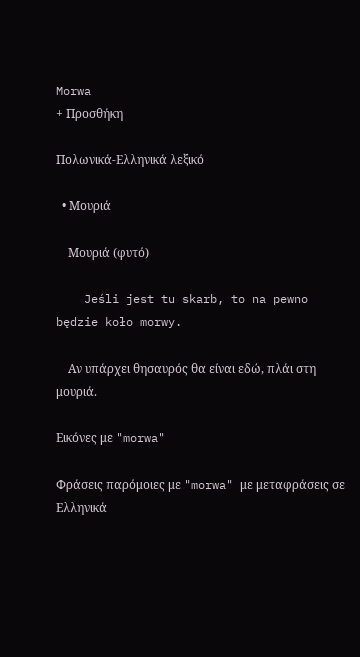Morwa
+ Προσθήκη

Πολωνικά-Ελληνικά λεξικό

  • Μουριά

    Μουριά (φυτό)

    Jeśli jest tu skarb, to na pewno będzie koło morwy.

    Αν υπάρχει θησαυρός θα είναι εδώ, πλάι στη μουριά.

Εικόνες με "morwa"

Φράσεις παρόμοιες με "morwa" με μεταφράσεις σε Ελληνικά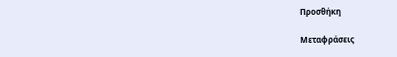Προσθήκη

Μεταφράσεις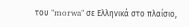του "morwa" σε Ελληνικά στο πλαίσιο,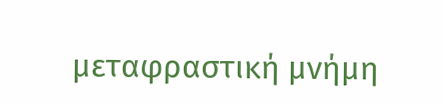μεταφραστική μνήμη